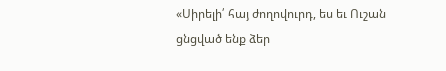«Սիրելի՛ հայ ժողովուրդ, ես եւ Ուշան ցնցված ենք ձեր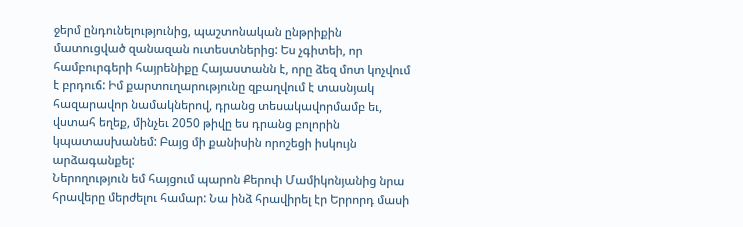ջերմ ընդունելությունից, պաշտոնական ընթրիքին մատուցված զանազան ուտեստներից: Ես չգիտեի, որ համբուրգերի հայրենիքը Հայաստանն է, որը ձեզ մոտ կոչվում է բրդուճ: Իմ քարտուղարությունը զբաղվում է տասնյակ հազարավոր նամակներով, դրանց տեսակավորմամբ եւ, վստահ եղեք, մինչեւ 2050 թիվը ես դրանց բոլորին կպատասխանեմ: Բայց մի քանիսին որոշեցի իսկույն արձագանքել:
Ներողություն եմ հայցում պարոն Քերոփ Մամիկոնյանից նրա հրավերը մերժելու համար: Նա ինձ հրավիրել էր Երրորդ մասի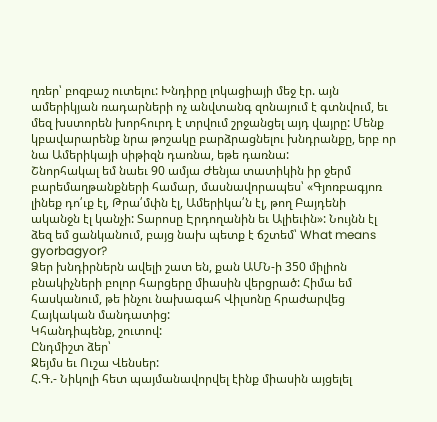ղռեր՝ բոզբաշ ուտելու: Խնդիրը լոկացիայի մեջ էր. այն ամերիկյան ռադարների ոչ անվտանգ զոնայում է գտնվում, եւ մեզ խստորեն խորհուրդ է տրվում շրջանցել այդ վայրը: Մենք կբավարարենք նրա թոշակը բարձրացնելու խնդրանքը, երբ որ նա Ամերիկայի սիթիզն դառնա, եթե դառնա:
Շնորհակալ եմ նաեւ 90 ամյա Ժենյա տատիկին իր ջերմ բարեմաղթանքների համար, մասնավորապես՝ «Գյոռբագյոռ լինեք դո՛ւք էլ, Թրա՛մփն էլ, Ամերիկա՛ն էլ, թող Բայդենի ականջն էլ կանչի: Տարոսը Էրդողանին եւ Ալիեւին»: Նույնն էլ ձեզ եմ ցանկանում, բայց նախ պետք է ճշտեմ՝ What means gyorbagyor?
Ձեր խնդիրներն ավելի շատ են, քան ԱՄՆ-ի 350 միլիոն բնակիչների բոլոր հարցերը միասին վերցրած: Հիմա եմ հասկանում, թե ինչու նախագահ Վիլսոնը հրաժարվեց Հայկական մանդատից:
Կհանդիպենք, շուտով:
Ընդմիշտ ձեր՝
Ջեյմս եւ Ուշա Վենսեր:
Հ.Գ.- Նիկոլի հետ պայմանավորվել էինք միասին այցելել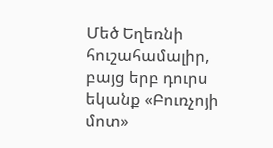Մեծ Եղեռնի հուշահամալիր, բայց երբ դուրս եկանք «Բուռչոյի մոտ»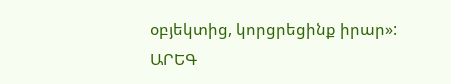օբյեկտից, կորցրեցինք իրար»:
ԱՐԵԳ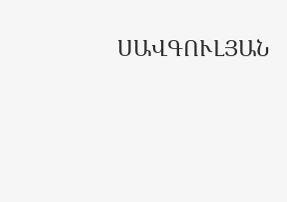ՍԱՎԳՈՒԼՅԱՆ